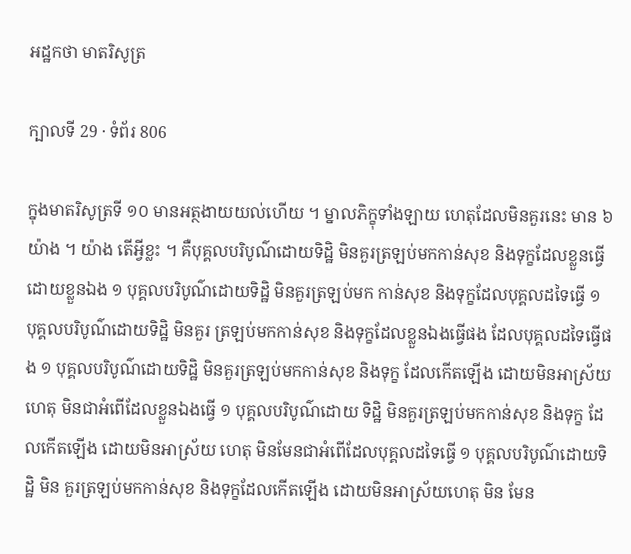អដ្ឋកថា មាតរិសូត្រ

ក្បាលទី 29 · ទំព័រ 806

ក្នុងមាតរិសូត្រទី ១០ មានអត្ថងាយយល់ហើយ ។ ម្នាលភិក្ខុទាំងឡាយ ហេតុដែលមិនគួរនេះ មាន ៦ យ៉ាង ។ យ៉ាង តើអ្វីខ្លះ ។ គឺបុគ្គលបរិបូណ៌ដោយទិដ្ឋិ មិនគួរត្រឡប់មកកាន់សុខ និងទុក្ខដែលខ្លួនធ្វើដោយខ្លួនឯង ១ បុគ្គលបរិបូណ៌ដោយទិដ្ឋិ មិនគួរត្រឡប់មក កាន់សុខ និងទុក្ខដែលបុគ្គលដទៃធ្វើ ១ បុគ្គលបរិបូណ៌ដោយទិដ្ឋិ មិនគួរ ត្រឡប់មកកាន់សុខ និងទុក្ខដែលខ្លួនឯងធ្វើផង ដែលបុគ្គលដទៃធ្វើផង ១ បុគ្គលបរិបូណ៌ដោយទិដ្ឋិ មិនគួរត្រឡប់មកកាន់សុខ និងទុក្ខ ដែលកើតឡើង ដោយមិនអាស្រ័យហេតុ មិនជាអំពើដែលខ្លួនឯងធ្វើ ១ បុគ្គលបរិបូណ៌ដោយ ទិដ្ឋិ មិនគួរត្រឡប់មកកាន់សុខ និងទុក្ខ ដែលកើតឡើង ដោយមិនអាស្រ័យ ហេតុ មិនមែនជាអំពើដែលបុគ្គលដទៃធ្វើ ១ បុគ្គលបរិបូណ៌ដោយទិដ្ឋិ មិន គួរត្រឡប់មកកាន់សុខ និងទុក្ខដែលកើតឡើង ដោយមិនអាស្រ័យហេតុ មិន មែន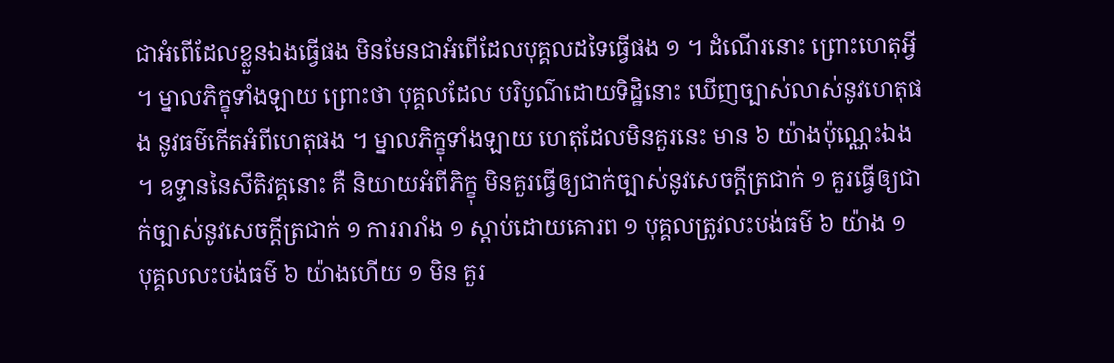ជាអំពើដែលខ្លួនឯងធ្វើផង មិនមែនជាអំពើដែលបុគ្គលដទៃធ្វើផង ១ ។ ដំណើរនោះ ព្រោះហេតុអ្វី ។ ម្នាលភិក្ខុទាំងឡាយ ព្រោះថា បុគ្គលដែល បរិបូណ៌ដោយទិដ្ឋិនោះ ឃើញច្បាស់លាស់នូវហេតុផង នូវធម៌កើតអំពីហេតុផង ។ ម្នាលភិក្ខុទាំងឡាយ ហេតុដែលមិនគួរនេះ មាន ៦ យ៉ាងប៉ុណ្ណេះឯង ។ ឧទ្ទាននៃសីតិវគ្គនោះ គឺ និយាយអំពីភិក្ខុ មិនគួរធ្វើឲ្យជាក់ច្បាស់នូវសេចក្តីត្រជាក់ ១ គួរធ្វើឲ្យជាក់ច្បាស់នូវសេចក្តីត្រជាក់ ១ ការរារាំង ១ ស្តាប់ដោយគោរព ១ បុគ្គលត្រូវលះបង់ធម៌ ៦ យ៉ាង ១ បុគ្គលលះបង់ធម៌ ៦ យ៉ាងហើយ ១ មិន គួរ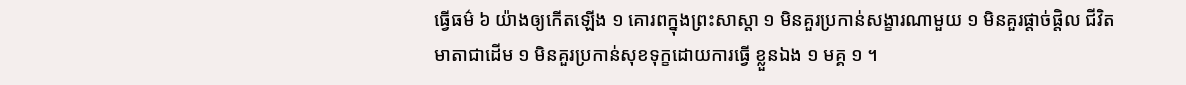ធ្វើធម៌ ៦ យ៉ាងឲ្យកើតឡើង ១ គោរពក្នុងព្រះសាស្តា ១ មិនគួរប្រកាន់សង្ខារណាមួយ ១ មិនគួរផ្តាច់ផ្តិល ជីវិតមាតាជាដើម ១ មិនគួរប្រកាន់សុខទុក្ខដោយការធ្វើ ខ្លួនឯង ១ មគ្គ ១ ។